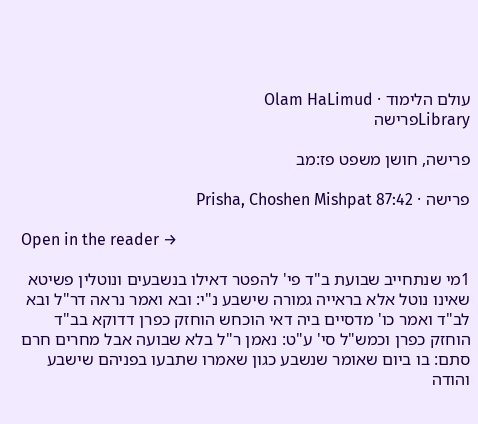עולם הלימוד · Olam HaLimud
Libraryפרישה

פרישה, חושן משפט פז:מב

פרישה · Prisha, Choshen Mishpat 87:42

Open in the reader →

1מי שנתחייב שבועת ב"ד פי' להפטר דאילו בנשבעים ונוטלין פשיטא שאינו נוטל אלא בראייה גמורה שישבע נ"י: ובא ואמר נראה דר"ל ובא לב"ד ואמר כו' מדסיים ביה דאי הוכחש הוחזק כפרן דדוקא בב"ד הוחזק כפרן וכמש"ל סי' ע"ט: נאמן ר"ל בלא שבועה אבל מחרים חרם סתם: בו ביום שאומר שנשבע כגון שאמרו שתבעו בפניהם שישבע והודה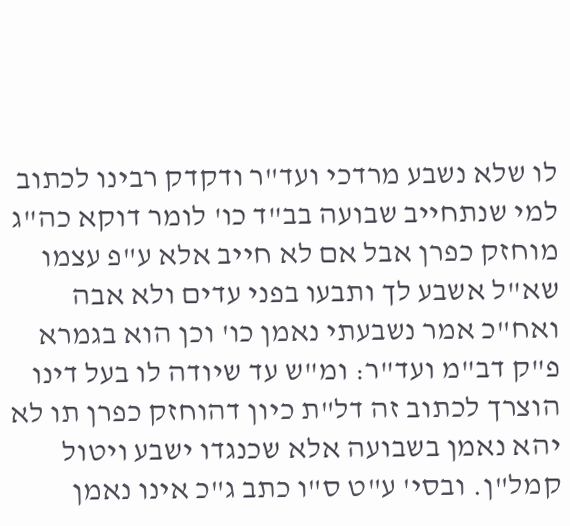לו שלא נשבע מרדכי ועד"ר ודקדק רבינו לכתוב למי שנתחייב שבועה בב"ד כו' לומר דוקא כה"ג מוחזק כפרן אבל אם לא חייב אלא ע"פ עצמו שא"ל אשבע לך ותבעו בפני עדים ולא אבה ואח"כ אמר נשבעתי נאמן כו' וכן הוא בגמרא פ"ק דב"מ ועד"ר: ומ"ש עד שיודה לו בעל דינו הוצרך לכתוב זה דל"ת כיון דהוחזק כפרן תו לא יהא נאמן בשבועה אלא שכנגדו ישבע ויטול קמל"ן. ובסי' ע"ט ס"ו כתב ג"כ אינו נאמן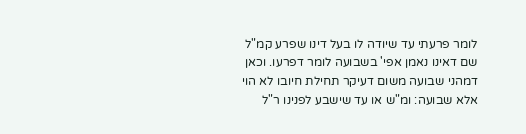לומר פרעתי עד שיודה לו בעל דינו שפרע קמ"ל שם דאינו נאמן אפי' בשבועה לומר דפרעו. וכאן דמהני שבועה משום דעיקר תחילת חיובו לא הוי אלא שבועה: ומ"ש או עד שישבע לפנינו ר"ל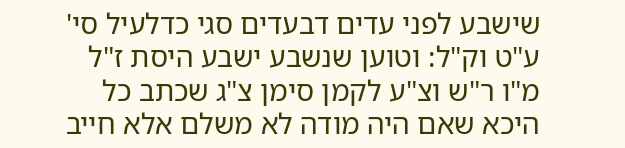שישבע לפני עדים דבעדים סגי כדלעיל סי' ע"ט וק"ל: וטוען שנשבע ישבע היסת ז"ל מ"ו ר"ש וצ"ע לקמן סימן צ"ג שכתב כל היכא שאם היה מודה לא משלם אלא חייב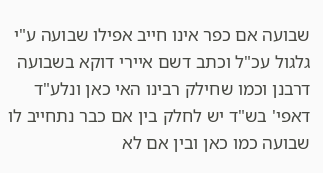שבועה אם כפר אינו חייב אפילו שבועה ע"י גלגול עכ"ל וכתב דשם איירי דוקא בשבועה דרבנן וכמו שחילק רבינו האי כאן ונלע"ד דאפי' בש"ד יש לחלק בין אם כבר נתחייב לו שבועה כמו כאן ובין אם לא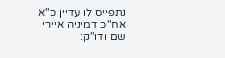נתפייס לו עדיין כ"א אח"כ דמיניה איירי שם ודו"ק: